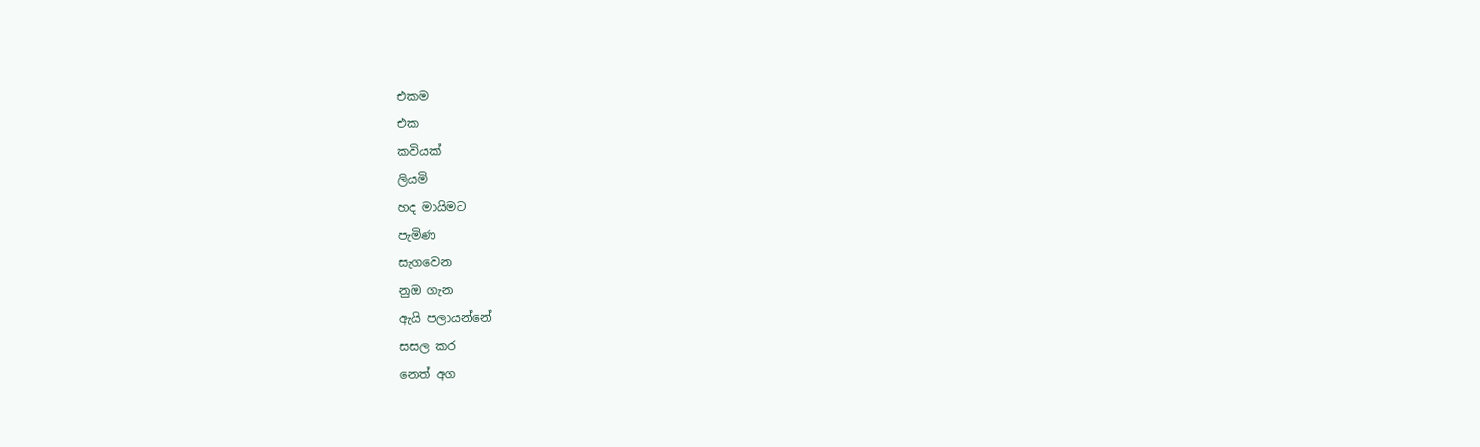එකම
එක
කවියක්
ලියමි
හද මායිමට
පැමිණ
සැගවෙන
නුඔ ගැන
ඇයි පලායන්නේ
සසල කර
නෙත් අග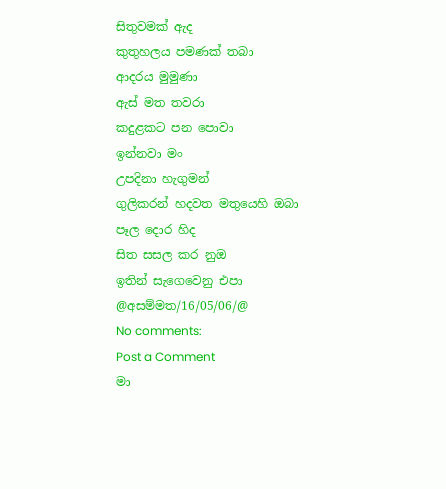සිතුවමක් ඇද
කුතුහලය පමණක් තබා
ආදරය මුමුණා
ඇස් මත තවරා
කදුළකට පන පොවා
ඉන්නවා මං
උපදිනා හැගුමන්
ගුලිකරන් හදවත මතුයෙහි ඔබා
පෑල දොර හිද
සිත සසල කර නුඔ
ඉතින් සැගෙවෙනු එපා
@අසම්මත/16/05/06/@
No comments:
Post a Comment
මා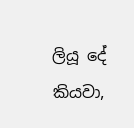ලියූ දේ කියවා,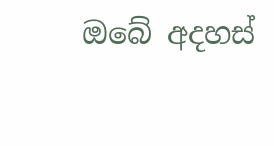ඔබේ අදහස්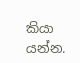කියා යන්න.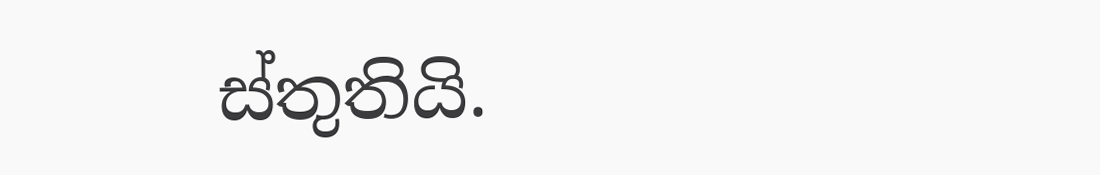ස්තුතියි.